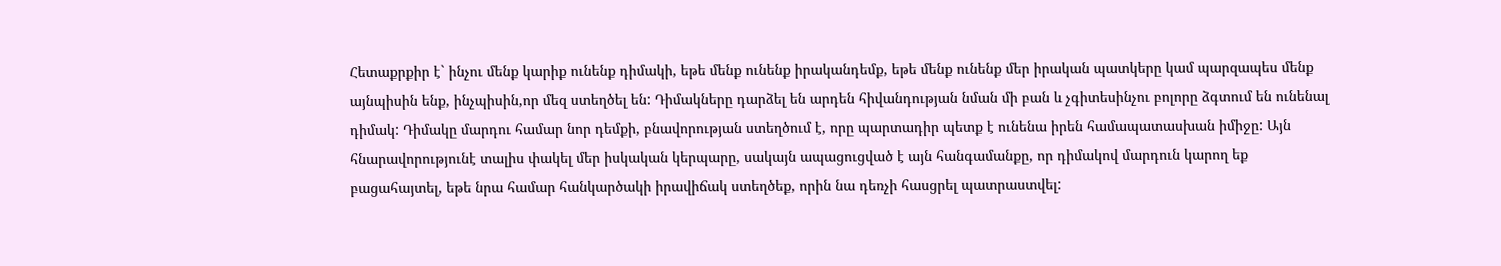Հետաքրքիր է` ինչու մենք կարիք ունենք դիմակի, եթե մենք ունենք իրականդեմք, եթե մենք ունենք մեր իրական պատկերը կամ պարզապես մենք այնպիսին ենք, ինչպիսին,որ մեզ ստեղծել են: Դիմակները դարձել են արդեն հիվանդության նման մի բան և չգիտեսինչու բոլորը ձգտում են ունենալ դիմակ: Դիմակը մարդու համար նոր դեմքի, բնավորության ստեղծում է, որը պարտադիր պետք է ունենա իրեն համապատասխան իմիջը: Այն հնարավորությունէ տալիս փակել մեր իսկական կերպարը, սակայն ապացուցված է այն հանգամանքը, որ դիմակով մարդուն կարող եք բացահայտել, եթե նրա համար հանկարծակի իրավիճակ ստեղծեք, որին նա դեռչի հասցրել պատրաստվել: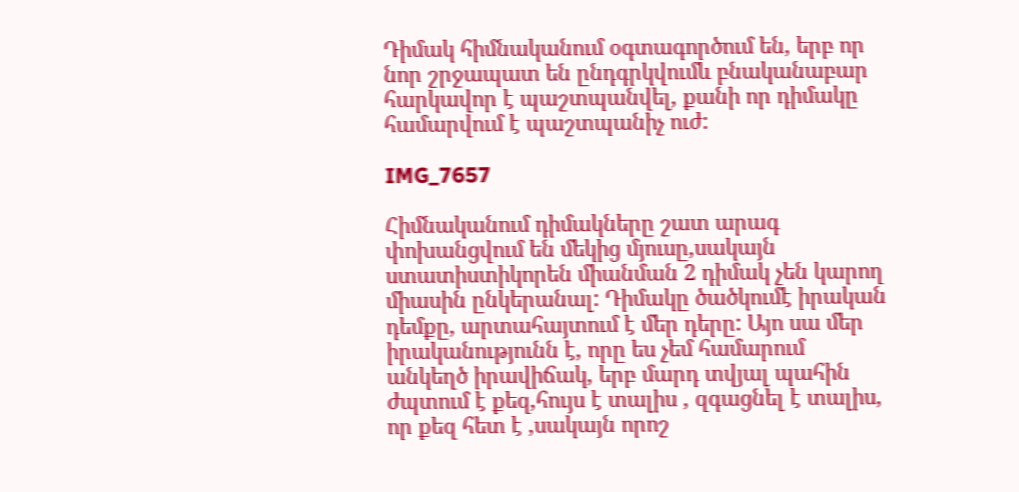Դիմակ հիմնականում օգտագործում են, երբ որ նոր շրջապատ են ընդգրկվումև բնականաբար հարկավոր է պաշտպանվել, քանի որ դիմակը համարվում է պաշտպանիչ ուժ:

IMG_7657

Հիմնականում դիմակները շատ արագ փոխանցվում են մեկից մյուսը,սակայն ստատիստիկորեն միանման 2 դիմակ չեն կարող միասին ընկերանալ: Դիմակը ծածկումէ իրական դեմքը, արտահայտում է մեր դերը: Այո սա մեր իրականությունն է, որը ես չեմ համարում անկեղծ իրավիճակ, երբ մարդ տվյալ պահին ժպտում է քեզ,հույս է տալիս , զգացնել է տալիս, որ քեզ հետ է ,սակայն որոշ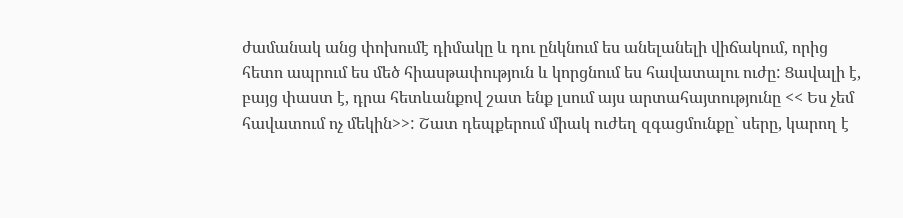ժամանակ անց փոխումէ դիմակը և դու ընկնում ես անելանելի վիճակում, որից հետո ապրում ես մեծ հիասթափություն և կորցնում ես հավատալու ուժը: Ցավալի է, բայց փաստ է, դրա հետևանքով շատ ենք լսում այս արտահայտությունը << Ես չեմ հավատում ոչ մեկին>>: Շատ դեպքերում միակ ուժեղ զգացմունքը` սերը, կարող է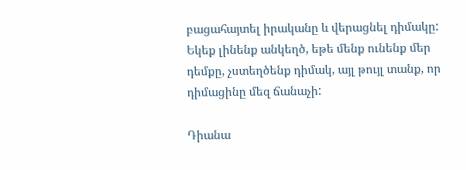բացահայտել իրականը և վերացնել դիմակը: Եկեք լինենք անկեղծ, եթե մենք ունենք մեր դեմքը, չստեղծենք դիմակ, այլ թույլ տանք, որ դիմացինը մեզ ճանաչի:

Դիանա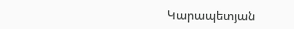Կարապետյան